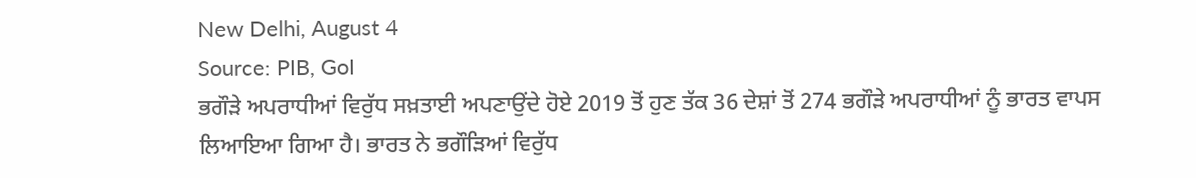New Delhi, August 4
Source: PIB, GoI
ਭਗੌੜੇ ਅਪਰਾਧੀਆਂ ਵਿਰੁੱਧ ਸਖ਼ਤਾਈ ਅਪਣਾਉਂਦੇ ਹੋਏ 2019 ਤੋਂ ਹੁਣ ਤੱਕ 36 ਦੇਸ਼ਾਂ ਤੋਂ 274 ਭਗੌੜੇ ਅਪਰਾਧੀਆਂ ਨੂੰ ਭਾਰਤ ਵਾਪਸ ਲਿਆਇਆ ਗਿਆ ਹੈ। ਭਾਰਤ ਨੇ ਭਗੌੜਿਆਂ ਵਿਰੁੱਧ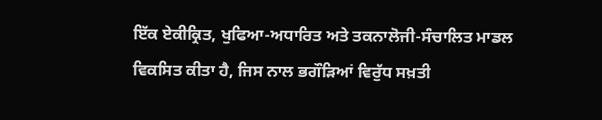ਇੱਕ ਏਕੀਕ੍ਰਿਤ, ਖੁਫਿਆ-ਅਧਾਰਿਤ ਅਤੇ ਤਕਨਾਲੋਜੀ-ਸੰਚਾਲਿਤ ਮਾਡਲ ਵਿਕਸਿਤ ਕੀਤਾ ਹੈ, ਜਿਸ ਨਾਲ ਭਗੌੜਿਆਂ ਵਿਰੁੱਧ ਸਖ਼ਤੀ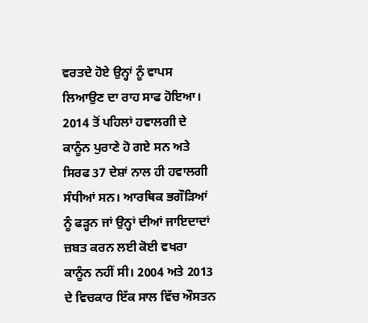ਵਰਤਦੇ ਹੋਏ ਉਨ੍ਹਾਂ ਨੂੰ ਵਾਪਸ ਲਿਆਉਣ ਦਾ ਰਾਹ ਸਾਫ ਹੋਇਆ।
2014 ਤੋਂ ਪਹਿਲਾਂ ਹਵਾਲਗੀ ਦੇ ਕਾਨੂੰਨ ਪੁਰਾਣੇ ਹੋ ਗਏ ਸਨ ਅਤੇ ਸਿਰਫ 37 ਦੇਸ਼ਾਂ ਨਾਲ ਹੀ ਹਵਾਲਗੀ ਸੰਧੀਆਂ ਸਨ। ਆਰਥਿਕ ਭਗੌੜਿਆਂ ਨੂੰ ਫੜ੍ਹਨ ਜਾਂ ਉਨ੍ਹਾਂ ਦੀਆਂ ਜਾਇਦਾਦਾਂ ਜ਼ਬਤ ਕਰਨ ਲਈ ਕੋਈ ਵਖਰਾ ਕਾਨੂੰਨ ਨਹੀਂ ਸੀ। 2004 ਅਤੇ 2013 ਦੇ ਵਿਚਕਾਰ ਇੱਕ ਸਾਲ ਵਿੱਚ ਔਸਤਨ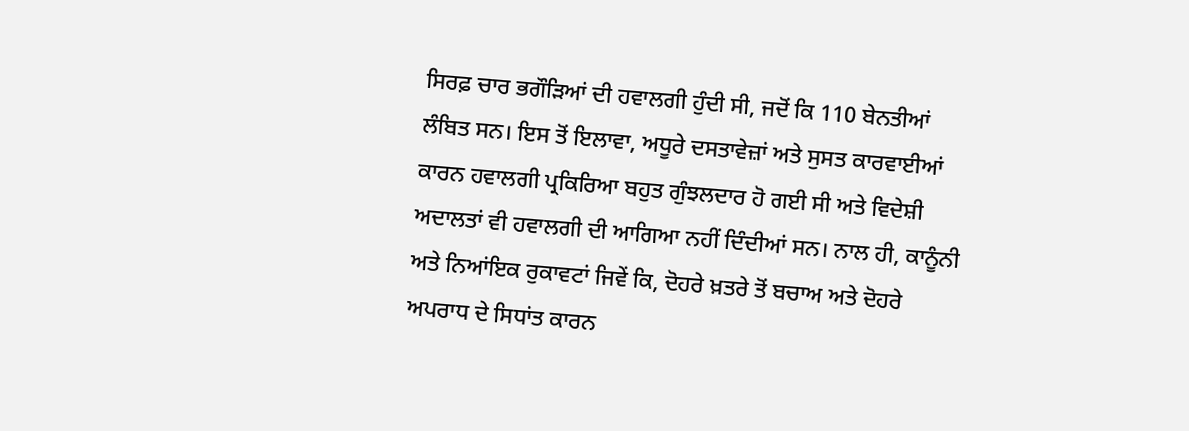ਸਿਰਫ਼ ਚਾਰ ਭਗੌੜਿਆਂ ਦੀ ਹਵਾਲਗੀ ਹੁੰਦੀ ਸੀ, ਜਦੋਂ ਕਿ 110 ਬੇਨਤੀਆਂ ਲੰਬਿਤ ਸਨ। ਇਸ ਤੋਂ ਇਲਾਵਾ, ਅਧੂਰੇ ਦਸਤਾਵੇਜ਼ਾਂ ਅਤੇ ਸੁਸਤ ਕਾਰਵਾਈਆਂ ਕਾਰਨ ਹਵਾਲਗੀ ਪ੍ਰਕਿਰਿਆ ਬਹੁਤ ਗੁੰਝਲਦਾਰ ਹੋ ਗਈ ਸੀ ਅਤੇ ਵਿਦੇਸ਼ੀ ਅਦਾਲਤਾਂ ਵੀ ਹਵਾਲਗੀ ਦੀ ਆਗਿਆ ਨਹੀਂ ਦਿੰਦੀਆਂ ਸਨ। ਨਾਲ ਹੀ, ਕਾਨੂੰਨੀ ਅਤੇ ਨਿਆਂਇਕ ਰੁਕਾਵਟਾਂ ਜਿਵੇਂ ਕਿ, ਦੋਹਰੇ ਖ਼ਤਰੇ ਤੋਂ ਬਚਾਅ ਅਤੇ ਦੋਹਰੇ ਅਪਰਾਧ ਦੇ ਸਿਧਾਂਤ ਕਾਰਨ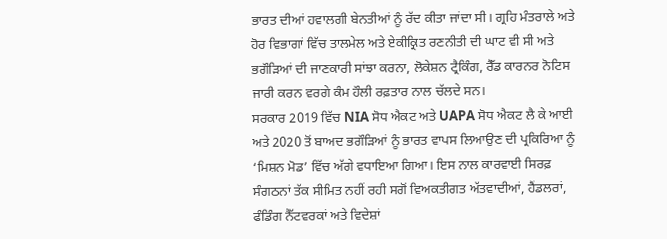ਭਾਰਤ ਦੀਆਂ ਹਵਾਲਗੀ ਬੇਨਤੀਆਂ ਨੂੰ ਰੱਦ ਕੀਤਾ ਜਾਂਦਾ ਸੀ। ਗ੍ਰਹਿ ਮੰਤਰਾਲੇ ਅਤੇ ਹੋਰ ਵਿਭਾਗਾਂ ਵਿੱਚ ਤਾਲਮੇਲ ਅਤੇ ਏਕੀਕ੍ਰਿਤ ਰਣਨੀਤੀ ਦੀ ਘਾਟ ਵੀ ਸੀ ਅਤੇ ਭਗੌੜਿਆਂ ਦੀ ਜਾਣਕਾਰੀ ਸਾਂਝਾ ਕਰਨਾ, ਲੋਕੇਸ਼ਨ ਟ੍ਰੈਕਿੰਗ, ਰੈੱਡ ਕਾਰਨਰ ਨੋਟਿਸ ਜਾਰੀ ਕਰਨ ਵਰਗੇ ਕੰਮ ਹੌਲੀ ਰਫ਼ਤਾਰ ਨਾਲ ਚੱਲਦੇ ਸਨ।
ਸਰਕਾਰ 2019 ਵਿੱਚ NIA ਸੋਧ ਐਕਟ ਅਤੇ UAPA ਸੋਧ ਐਕਟ ਲੈ ਕੇ ਆਈ ਅਤੇ 2020 ਤੋਂ ਬਾਅਦ ਭਗੌੜਿਆਂ ਨੂੰ ਭਾਰਤ ਵਾਪਸ ਲਿਆਉਣ ਦੀ ਪ੍ਰਕਿਰਿਆ ਨੂੰ ‘ਮਿਸ਼ਨ ਮੋਡ’ ਵਿੱਚ ਅੱਗੇ ਵਧਾਇਆ ਗਿਆ। ਇਸ ਨਾਲ ਕਾਰਵਾਈ ਸਿਰਫ਼ ਸੰਗਠਨਾਂ ਤੱਕ ਸੀਮਿਤ ਨਹੀਂ ਰਹੀ ਸਗੋਂ ਵਿਅਕਤੀਗਤ ਅੱਤਵਾਦੀਆਂ, ਹੈਂਡਲਰਾਂ, ਫੰਡਿੰਗ ਨੈੱਟਵਰਕਾਂ ਅਤੇ ਵਿਦੇਸ਼ਾਂ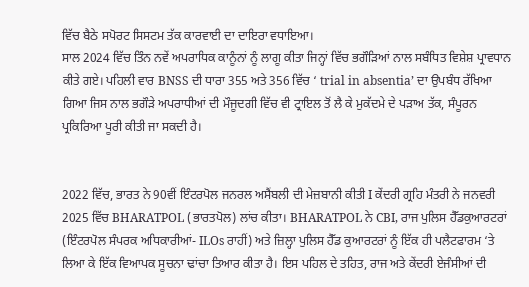ਵਿੱਚ ਬੈਠੇ ਸਪੋਰਟ ਸਿਸਟਮ ਤੱਕ ਕਾਰਵਾਈ ਦਾ ਦਾਇਰਾ ਵਧਾਇਆ।
ਸਾਲ 2024 ਵਿੱਚ ਤਿੰਨ ਨਵੇਂ ਅਪਰਾਧਿਕ ਕਾਨੂੰਨਾਂ ਨੂੰ ਲਾਗੂ ਕੀਤਾ ਜਿਨ੍ਹਾਂ ਵਿੱਚ ਭਗੌੜਿਆਂ ਨਾਲ ਸਬੰਧਿਤ ਵਿਸ਼ੇਸ਼ ਪ੍ਰਾਵਧਾਨ ਕੀਤੇ ਗਏ। ਪਹਿਲੀ ਵਾਰ BNSS ਦੀ ਧਾਰਾ 355 ਅਤੇ 356 ਵਿੱਚ ‘ trial in absentia’ ਦਾ ਉਪਬੰਧ ਰੱਖਿਆ ਗਿਆ ਜਿਸ ਨਾਲ ਭਗੌੜੇ ਅਪਰਾਧੀਆਂ ਦੀ ਮੌਜੂਦਗੀ ਵਿੱਚ ਵੀ ਟ੍ਰਾਇਲ ਤੋਂ ਲੈ ਕੇ ਮੁਕੱਦਮੇ ਦੇ ਪੜਾਅ ਤੱਕ, ਸੰਪੂਰਨ ਪ੍ਰਕਿਰਿਆ ਪੂਰੀ ਕੀਤੀ ਜਾ ਸਕਦੀ ਹੈ।


2022 ਵਿੱਚ, ਭਾਰਤ ਨੇ 90ਵੀਂ ਇੰਟਰਪੋਲ ਜਨਰਲ ਅਸੈਂਬਲੀ ਦੀ ਮੇਜ਼ਬਾਨੀ ਕੀਤੀ I ਕੇਂਦਰੀ ਗ੍ਰਹਿ ਮੰਤਰੀ ਨੇ ਜਨਵਰੀ 2025 ਵਿੱਚ BHARATPOL (ਭਾਰਤਪੋਲ) ਲਾਂਚ ਕੀਤਾ। BHARATPOL ਨੇ CBI, ਰਾਜ ਪੁਲਿਸ ਹੈੱਡਕੁਆਰਟਰਾਂ (ਇੰਟਰਪੋਲ ਸੰਪਰਕ ਅਧਿਕਾਰੀਆਂ- ILOs ਰਾਹੀਂ) ਅਤੇ ਜ਼ਿਲ੍ਹਾ ਪੁਲਿਸ ਹੈੱਡ ਕੁਆਰਟਰਾਂ ਨੂੰ ਇੱਕ ਹੀ ਪਲੈਟਫਾਰਮ ‘ਤੇ ਲਿਆ ਕੇ ਇੱਕ ਵਿਆਪਕ ਸੂਚਨਾ ਢਾਂਚਾ ਤਿਆਰ ਕੀਤਾ ਹੈ। ਇਸ ਪਹਿਲ ਦੇ ਤਹਿਤ, ਰਾਜ ਅਤੇ ਕੇਂਦਰੀ ਏਜੰਸੀਆਂ ਦੀ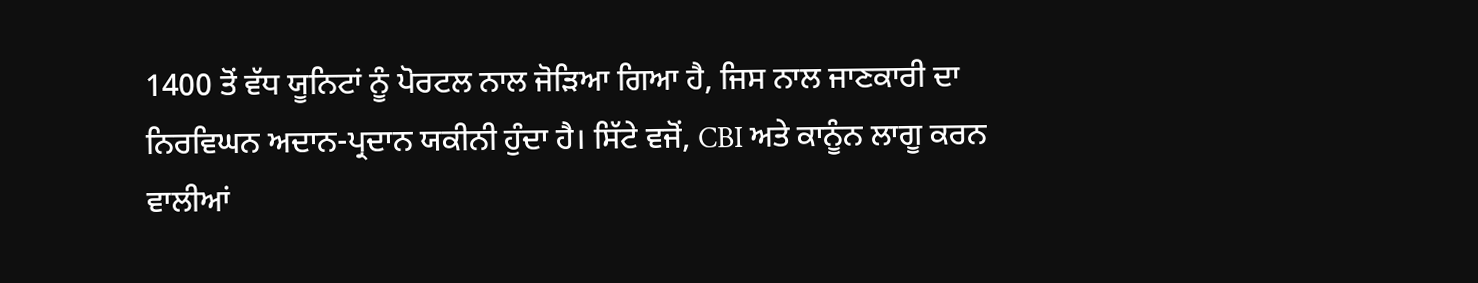1400 ਤੋਂ ਵੱਧ ਯੂਨਿਟਾਂ ਨੂੰ ਪੋਰਟਲ ਨਾਲ ਜੋੜਿਆ ਗਿਆ ਹੈ, ਜਿਸ ਨਾਲ ਜਾਣਕਾਰੀ ਦਾ ਨਿਰਵਿਘਨ ਅਦਾਨ-ਪ੍ਰਦਾਨ ਯਕੀਨੀ ਹੁੰਦਾ ਹੈ। ਸਿੱਟੇ ਵਜੋਂ, CBI ਅਤੇ ਕਾਨੂੰਨ ਲਾਗੂ ਕਰਨ ਵਾਲੀਆਂ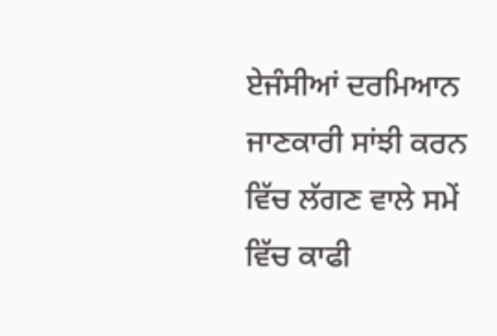ਏਜੰਸੀਆਂ ਦਰਮਿਆਨ ਜਾਣਕਾਰੀ ਸਾਂਝੀ ਕਰਨ ਵਿੱਚ ਲੱਗਣ ਵਾਲੇ ਸਮੇਂ ਵਿੱਚ ਕਾਫੀ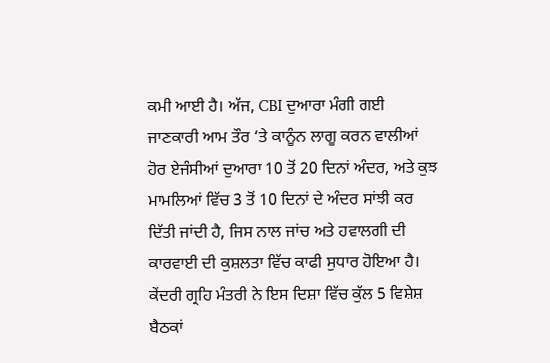ਕਮੀ ਆਈ ਹੈ। ਅੱਜ, CBI ਦੁਆਰਾ ਮੰਗੀ ਗਈ ਜਾਣਕਾਰੀ ਆਮ ਤੌਰ ‘ਤੇ ਕਾਨੂੰਨ ਲਾਗੂ ਕਰਨ ਵਾਲੀਆਂ ਹੋਰ ਏਜੰਸੀਆਂ ਦੁਆਰਾ 10 ਤੋਂ 20 ਦਿਨਾਂ ਅੰਦਰ, ਅਤੇ ਕੁਝ ਮਾਮਲਿਆਂ ਵਿੱਚ 3 ਤੋਂ 10 ਦਿਨਾਂ ਦੇ ਅੰਦਰ ਸਾਂਝੀ ਕਰ ਦਿੱਤੀ ਜਾਂਦੀ ਹੈ, ਜਿਸ ਨਾਲ ਜਾਂਚ ਅਤੇ ਹਵਾਲਗੀ ਦੀ ਕਾਰਵਾਈ ਦੀ ਕੁਸ਼ਲਤਾ ਵਿੱਚ ਕਾਫੀ ਸੁਧਾਰ ਹੋਇਆ ਹੈ। ਕੇਂਦਰੀ ਗ੍ਰਹਿ ਮੰਤਰੀ ਨੇ ਇਸ ਦਿਸ਼ਾ ਵਿੱਚ ਕੁੱਲ 5 ਵਿਸ਼ੇਸ਼ ਬੈਠਕਾਂ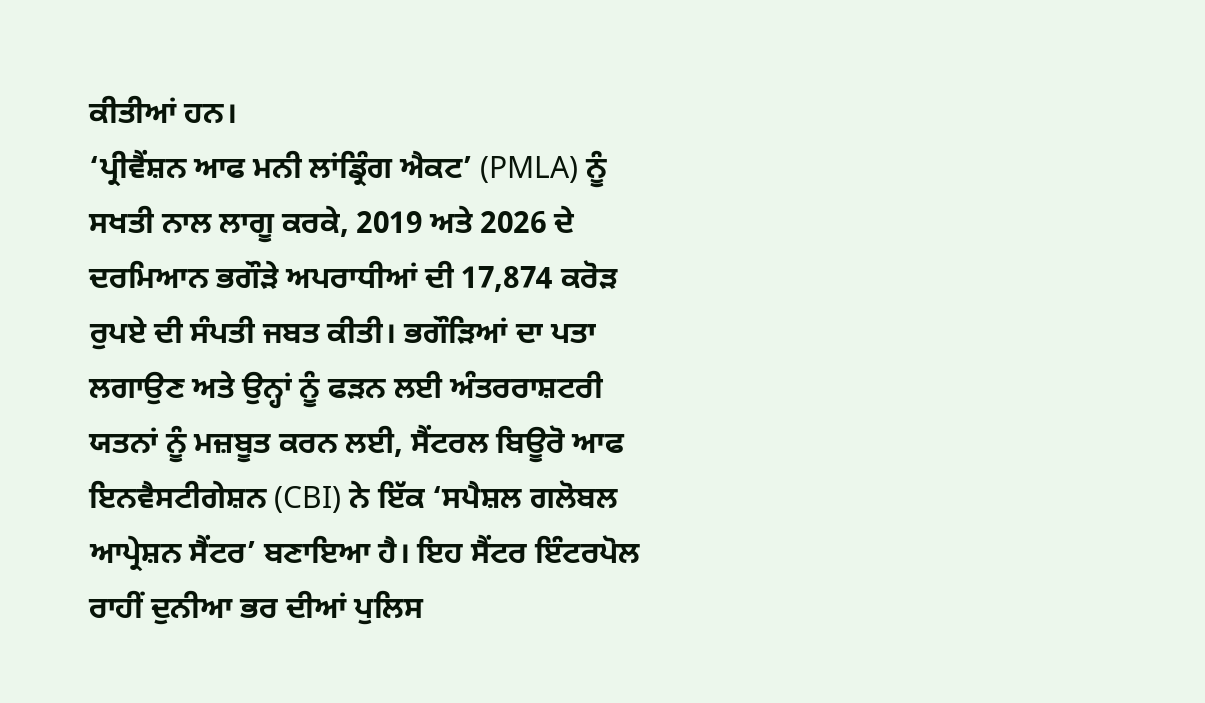ਕੀਤੀਆਂ ਹਨ।
‘ਪ੍ਰੀਵੈਂਸ਼ਨ ਆਫ ਮਨੀ ਲਾਂਡ੍ਰਿੰਗ ਐਕਟ’ (PMLA) ਨੂੰ ਸਖਤੀ ਨਾਲ ਲਾਗੂ ਕਰਕੇ, 2019 ਅਤੇ 2026 ਦੇ ਦਰਮਿਆਨ ਭਗੌੜੇ ਅਪਰਾਧੀਆਂ ਦੀ 17,874 ਕਰੋੜ ਰੁਪਏ ਦੀ ਸੰਪਤੀ ਜਬਤ ਕੀਤੀ। ਭਗੌੜਿਆਂ ਦਾ ਪਤਾ ਲਗਾਉਣ ਅਤੇ ਉਨ੍ਹਾਂ ਨੂੰ ਫੜਨ ਲਈ ਅੰਤਰਰਾਸ਼ਟਰੀ ਯਤਨਾਂ ਨੂੰ ਮਜ਼ਬੂਤ ਕਰਨ ਲਈ, ਸੈਂਟਰਲ ਬਿਊਰੋ ਆਫ ਇਨਵੈਸਟੀਗੇਸ਼ਨ (CBI) ਨੇ ਇੱਕ ‘ਸਪੈਸ਼ਲ ਗਲੋਬਲ ਆਪ੍ਰੇਸ਼ਨ ਸੈਂਟਰ’ ਬਣਾਇਆ ਹੈ। ਇਹ ਸੈਂਟਰ ਇੰਟਰਪੋਲ ਰਾਹੀਂ ਦੁਨੀਆ ਭਰ ਦੀਆਂ ਪੁਲਿਸ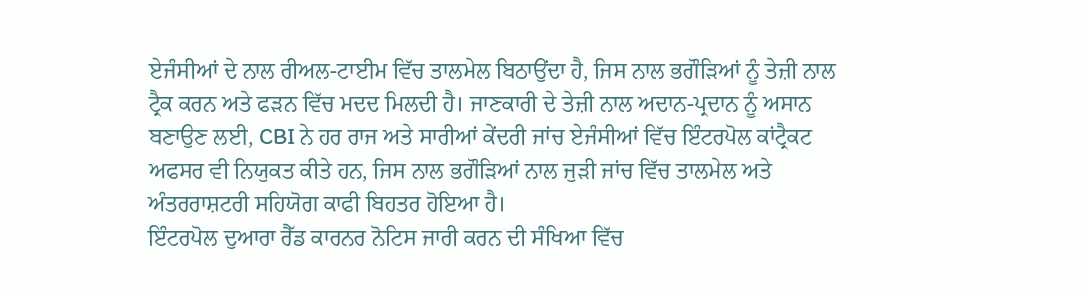ਏਜੰਸੀਆਂ ਦੇ ਨਾਲ ਰੀਅਲ-ਟਾਈਮ ਵਿੱਚ ਤਾਲਮੇਲ ਬਿਠਾਉਂਦਾ ਹੈ, ਜਿਸ ਨਾਲ ਭਗੌੜਿਆਂ ਨੂੰ ਤੇਜ਼ੀ ਨਾਲ ਟ੍ਰੈਕ ਕਰਨ ਅਤੇ ਫੜਨ ਵਿੱਚ ਮਦਦ ਮਿਲਦੀ ਹੈ। ਜਾਣਕਾਰੀ ਦੇ ਤੇਜ਼ੀ ਨਾਲ ਅਦਾਨ-ਪ੍ਰਦਾਨ ਨੂੰ ਅਸਾਨ ਬਣਾਉਣ ਲਈ, CBI ਨੇ ਹਰ ਰਾਜ ਅਤੇ ਸਾਰੀਆਂ ਕੇਂਦਰੀ ਜਾਂਚ ਏਜੰਸੀਆਂ ਵਿੱਚ ਇੰਟਰਪੋਲ ਕਾਂਟ੍ਰੈਕਟ ਅਫਸਰ ਵੀ ਨਿਯੁਕਤ ਕੀਤੇ ਹਨ, ਜਿਸ ਨਾਲ ਭਗੌੜਿਆਂ ਨਾਲ ਜੁੜੀ ਜਾਂਚ ਵਿੱਚ ਤਾਲਮੇਲ ਅਤੇ ਅੰਤਰਰਾਸ਼ਟਰੀ ਸਹਿਯੋਗ ਕਾਫੀ ਬਿਹਤਰ ਹੋਇਆ ਹੈ।
ਇੰਟਰਪੋਲ ਦੁਆਰਾ ਰੈੱਡ ਕਾਰਨਰ ਨੋਟਿਸ ਜਾਰੀ ਕਰਨ ਦੀ ਸੰਖਿਆ ਵਿੱਚ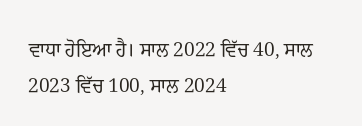ਵਾਧਾ ਹੋਇਆ ਹੈ। ਸਾਲ 2022 ਵਿੱਚ 40, ਸਾਲ 2023 ਵਿੱਚ 100, ਸਾਲ 2024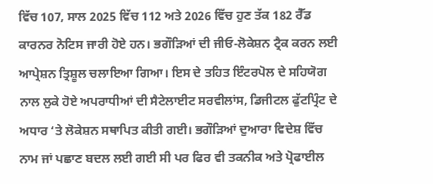ਵਿੱਚ 107, ਸਾਲ 2025 ਵਿੱਚ 112 ਅਤੇ 2026 ਵਿੱਚ ਹੁਣ ਤੱਕ 182 ਰੈੱਡ ਕਾਰਨਰ ਨੋਟਿਸ ਜਾਰੀ ਹੋਏ ਹਨ। ਭਗੌੜਿਆਂ ਦੀ ਜੀਓ-ਲੋਕੇਸ਼ਨ ਟ੍ਰੈਕ ਕਰਨ ਲਈ ਆਪ੍ਰੇਸ਼ਨ ਤ੍ਰਿਸ਼ੂਲ ਚਲਾਇਆ ਗਿਆ। ਇਸ ਦੇ ਤਹਿਤ ਇੰਟਰਪੋਲ ਦੇ ਸਹਿਯੋਗ ਨਾਲ ਲੁਕੇ ਹੋਏ ਅਪਰਾਧੀਆਂ ਦੀ ਸੈਟੇਲਾਈਟ ਸਰਵੀਲਾਂਸ, ਡਿਜੀਟਲ ਫੁੱਟਪ੍ਰਿੰਟ ਦੇ ਅਧਾਰ ‘ਤੇ ਲੋਕੇਸ਼ਨ ਸਥਾਪਿਤ ਕੀਤੀ ਗਈ। ਭਗੌੜਿਆਂ ਦੁਆਰਾ ਵਿਦੇਸ਼ ਵਿੱਚ ਨਾਮ ਜਾਂ ਪਛਾਣ ਬਦਲ ਲਈ ਗਈ ਸੀ ਪਰ ਫਿਰ ਵੀ ਤਕਨੀਕ ਅਤੇ ਪ੍ਰੋਫਾਈਲ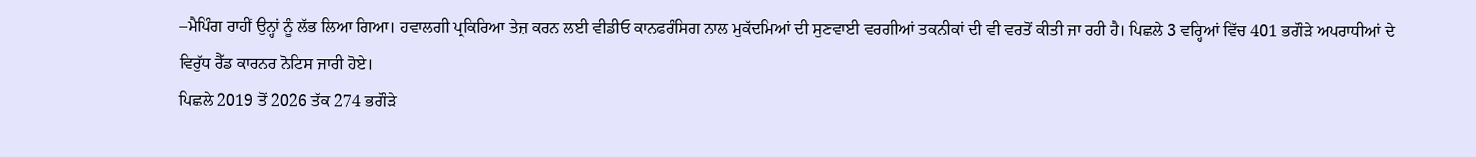–ਮੈਪਿੰਗ ਰਾਹੀਂ ਉਨ੍ਹਾਂ ਨੂੰ ਲੱਭ ਲਿਆ ਗਿਆ। ਹਵਾਲਗੀ ਪ੍ਰਕਿਰਿਆ ਤੇਜ਼ ਕਰਨ ਲਈ ਵੀਡੀਓ ਕਾਨਫਰੰਸਿਗ ਨਾਲ ਮੁਕੱਦਮਿਆਂ ਦੀ ਸੁਣਵਾਈ ਵਰਗੀਆਂ ਤਕਨੀਕਾਂ ਦੀ ਵੀ ਵਰਤੋਂ ਕੀਤੀ ਜਾ ਰਹੀ ਹੈ। ਪਿਛਲੇ 3 ਵਰ੍ਹਿਆਂ ਵਿੱਚ 401 ਭਗੌੜੇ ਅਪਰਾਧੀਆਂ ਦੇ ਵਿਰੁੱਧ ਰੈੱਡ ਕਾਰਨਰ ਨੋਟਿਸ ਜਾਰੀ ਹੋਏ।
ਪਿਛਲੇ 2019 ਤੋਂ 2026 ਤੱਕ 274 ਭਗੌੜੇ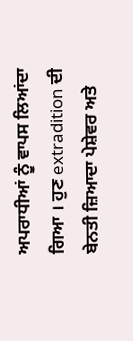ਅਪਰਾਧੀਆਂ ਨੂੰ ਵਾਪਸ ਲਿਆਂਦਾ ਗਿਆ । ਹੁਣ extradition ਦੀ ਬੇਨਤੀ ਜ਼ਿਆਦਾ ਪੇਸ਼ੇਵਰ ਅਤੇ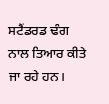ਸਟੈਂਡਰਡ ਢੰਗ ਨਾਲ ਤਿਆਰ ਕੀਤੇ ਜਾ ਰਹੇ ਹਨ।